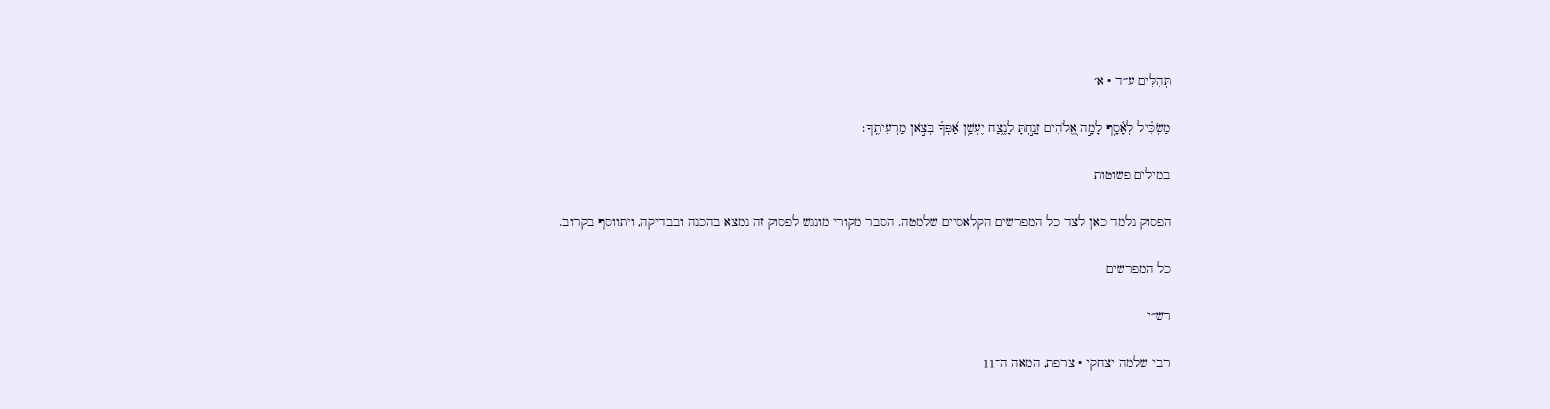תְּהִלִּים ע״ד · א׳

מַשְׂכִּ֗יל לְאָ֫סָ֥ף לָמָ֣ה אֱ֭לֹהִים זָנַ֣חְתָּ לָנֶ֑צַח יֶעְשַׁ֥ן אַ֝פְּךָ֗ בְּצֹ֣אן מַרְעִיתֶֽךָ׃

במילים פשוטות

הפסוק נלמד כאן לצד כל המפרשים הקלאסיים שלמטה. הסבר מקורי מונגש לפסוק זה נמצא בהכנה ובבדיקה, ויתווסף בקרוב.

כל המפרשים

רש״י

רבי שלמה יצחקי · צרפת, המאה ה־11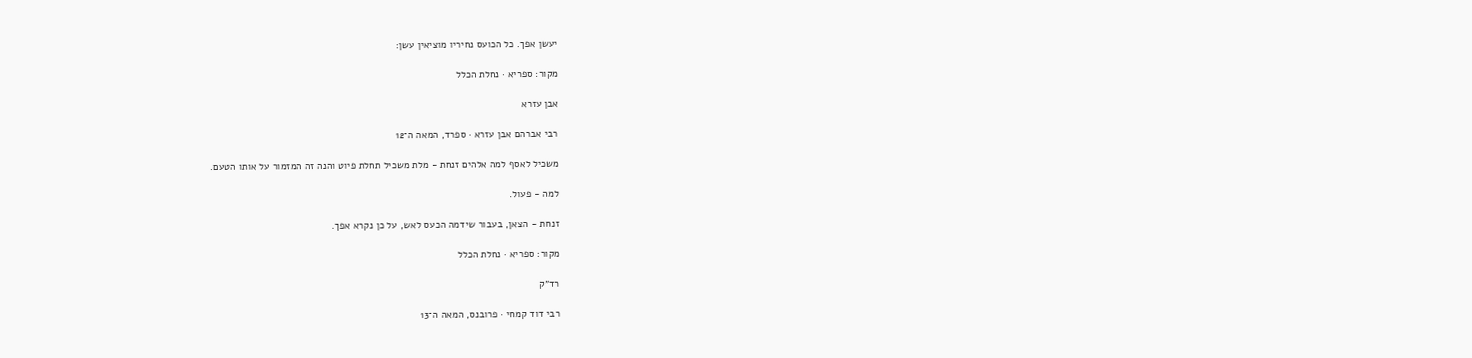יעשן אפך. כל הכועס נחיריו מוציאין עשן:

מקור: ספריא · נחלת הכלל

אבן עזרא

רבי אברהם אבן עזרא · ספרד, המאה ה־12

משכיל לאסף למה אלהים זנחת - מלת משכיל תחלת פיוט והנה זה המזמור על אותו הטעם.

למה - פעול.

זנחת - הצאן, בעבור שידמה הכעס לאש, על כן נקרא אפך.

מקור: ספריא · נחלת הכלל

רד״ק

רבי דוד קמחי · פרובנס, המאה ה־13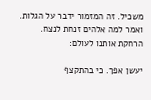משכיל. זה המזמור ידבר על הגלות. ואמר למה אלהים זנחת לנצח. הרחקת אותנו לעולם:

יעשן אפך. כי בהתקצף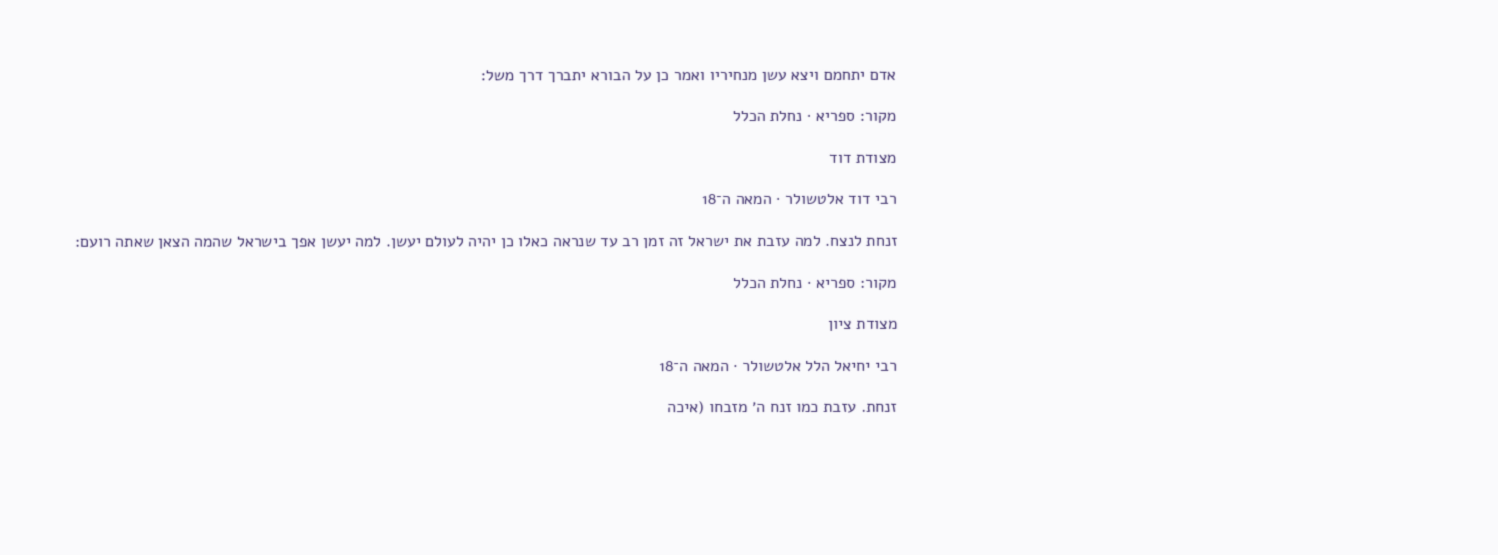אדם יתחמם ויצא עשן מנחיריו ואמר כן על הבורא יתברך דרך משל:

מקור: ספריא · נחלת הכלל

מצודת דוד

רבי דוד אלטשולר · המאה ה־18

זנחת לנצח. למה עזבת את ישראל זה זמן רב עד שנראה כאלו כן יהיה לעולם יעשן. למה יעשן אפך בישראל שהמה הצאן שאתה רועם:

מקור: ספריא · נחלת הכלל

מצודת ציון

רבי יחיאל הלל אלטשולר · המאה ה־18

זנחת. עזבת כמו זנח ה׳ מזבחו (איכה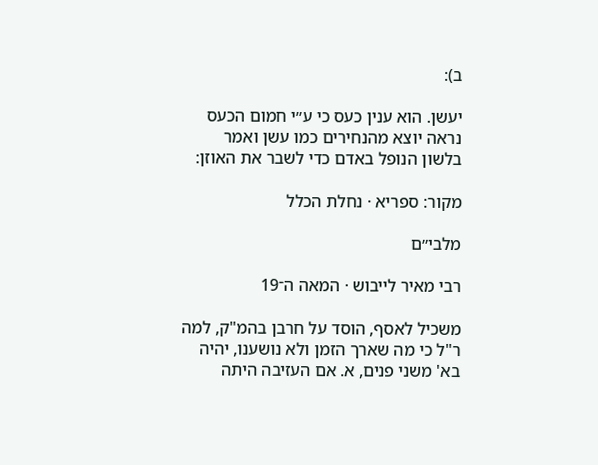ב):

יעשן. הוא ענין כעס כי ע״י חמום הכעס נראה יוצא מהנחירים כמו עשן ואמר בלשון הנופל באדם כדי לשבר את האוזן:

מקור: ספריא · נחלת הכלל

מלבי״ם

רבי מאיר לייבוש · המאה ה־19

משכיל לאסף, הוסד על חרבן בהמ"ק, למה ר"ל כי מה שארך הזמן ולא נושענו, יהיה בא' משני פנים, א. אם העזיבה היתה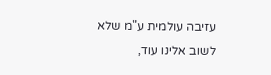עזיבה עולמית ע"מ שלא לשוב אלינו עוד,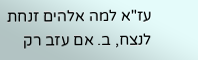עז"א למה אלהים זנחת לנצח, ב. אם עזב רק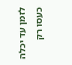לזמן עד יכלה כעסו רק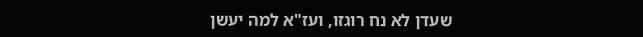שעדן לא נח רוגזו, ועז"א למה יעשן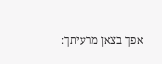אפך בצאן מרעיתך: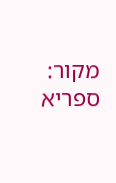מקור: ספריא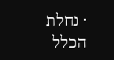· נחלת הכלל